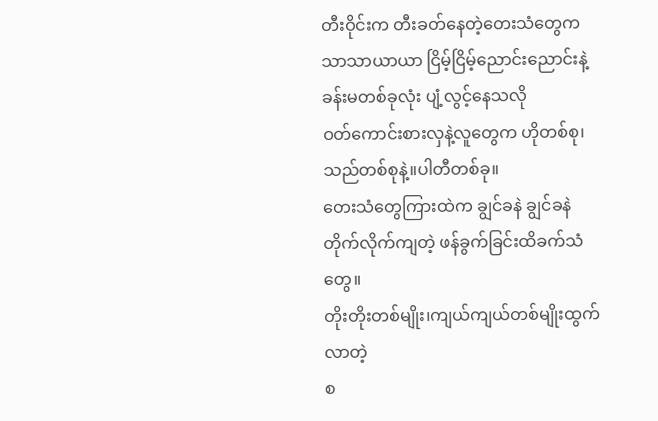တီးဝိုင်းက တီးခတ်နေတဲ့တေးသံတွေက
သာသာယာယာ ငြိမ့်ငြိမ့်ညောင်းညောင်းနဲ့
ခန်းမတစ်ခုလုံး ပျံ့လွင့်နေသလို
ဝတ်ကောင်းစားလှနဲ့လူတွေက ဟိုတစ်စု၊
သည်တစ်စုနဲ့။ပါတီတစ်ခု။
တေးသံတွေကြားထဲက ချွင်ခနဲ ချွင်ခနဲ
တိုက်လိုက်ကျတဲ့ ဖန်ခွက်ခြင်းထိခက်သံတွေ။
တိုးတိုးတစ်မျိုး၊ကျယ်ကျယ်တစ်မျိုးထွက်လာတဲ့
စ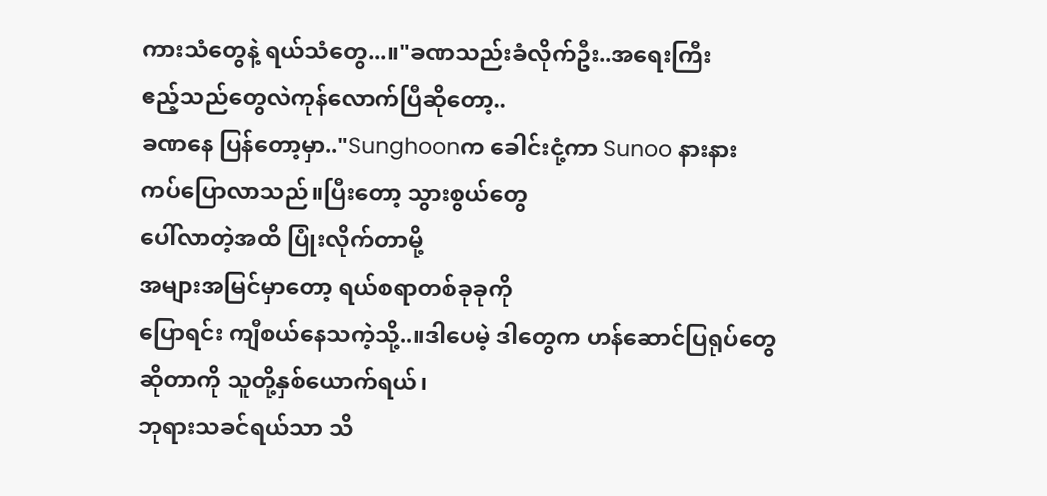ကားသံတွေနဲ့ ရယ်သံတွေ...။"ခဏသည်းခံလိုက်ဦး..အရေးကြီး
ဧည့်သည်တွေလဲကုန်လောက်ပြီဆိုတော့..
ခဏနေ ပြန်တော့မှာ.."Sunghoonက ခေါင်းငုံ့ကာ Sunoo နားနား
ကပ်ပြောလာသည်။ပြီးတော့ သွားစွယ်တွေ
ပေါ်လာတဲ့အထိ ပြုံးလိုက်တာမို့
အများအမြင်မှာတော့ ရယ်စရာတစ်ခုခုကို
ပြောရင်း ကျီစယ်နေသကဲ့သို့..။ဒါပေမဲ့ ဒါတွေက ဟန်ဆောင်ပြရုပ်တွေ
ဆိုတာကို သူတို့နှစ်ယောက်ရယ်၊
ဘုရားသခင်ရယ်သာ သိ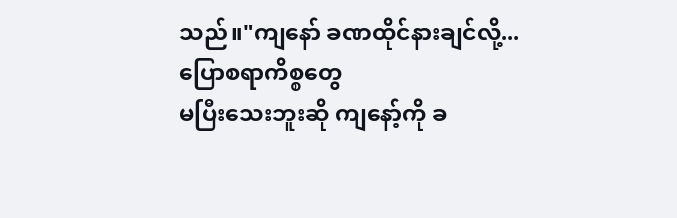သည်။"ကျနော် ခဏထိုင်နားချင်လို့...ပြောစရာကိစ္စတွေ
မပြီးသေးဘူးဆို ကျနော့်ကို ခ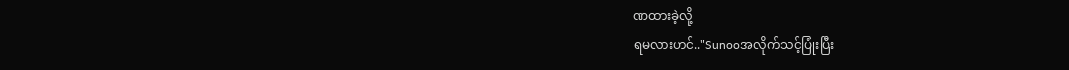ဏထားခဲ့လို့
ရမလားဟင်.."Sunooအလိုက်သင့်ပြုံးပြီး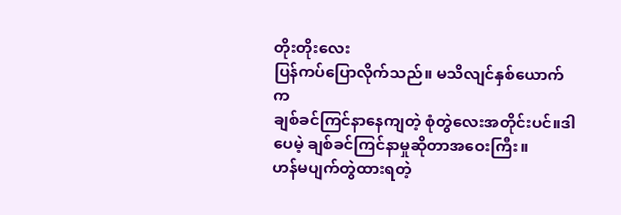တိုးတိုးလေး
ပြန်ကပ်ပြောလိုက်သည်။ မသိလျင်နှစ်ယောက်က
ချစ်ခင်ကြင်နာနေကျတဲ့ စုံတွဲလေးအတိုင်းပင်။ဒါပေမဲ့ ချစ်ခင်ကြင်နာမှုဆိုတာအဝေးကြီး။
ဟန်မပျက်တွဲထားရတဲ့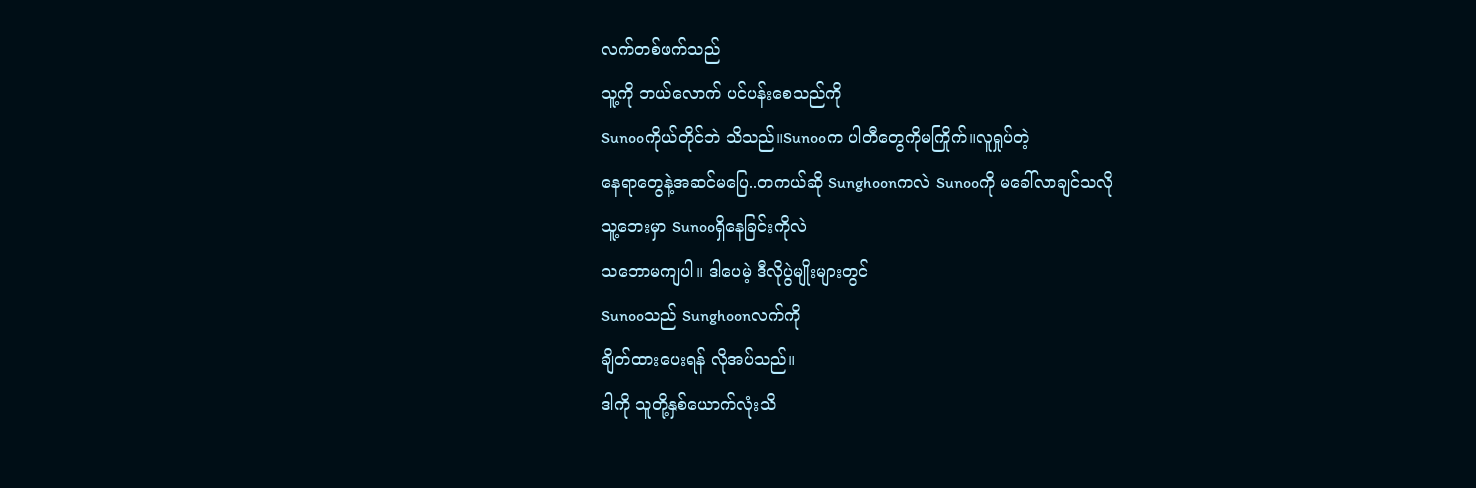လက်တစ်ဖက်သည်
သူ့ကို ဘယ်လောက် ပင်ပန်းစေသည်ကို
Sunooကိုယ်တိုင်ဘဲ သိသည်။Sunooက ပါတီတွေကိုမကြိုက်။လူရှုပ်တဲ့
နေရာတွေနဲ့အဆင်မပြေ..တကယ်ဆို Sunghoonကလဲ Sunooကို မခေါ်လာချင်သလို
သူ့ဘေးမှာ Sunooရှိနေခြင်းကိုလဲ
သဘောမကျပါ။ ဒါပေမဲ့ ဒီလိုပွဲမျိုးများတွင်
Sunooသည် Sunghoonလက်ကို
ချိတ်ထားပေးရန် လိုအပ်သည်။
ဒါကို သူတို့နှစ်ယောက်လုံးသိ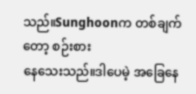သည်။Sunghoonက တစ်ချက်တော့ စဉ်းစား
နေသေးသည်။ဒါပေမဲ့ အခြေနေ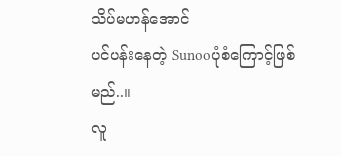သိပ်မဟန်အောင်
ပင်ပန်းနေတဲ့ Sunooပုံစံကြောင့်ဖြစ်မည်..။
လူ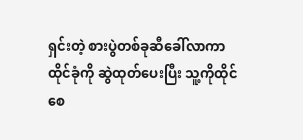ရှင်းတဲ့ စားပွဲတစ်ခုဆီခေါ်လာကာ
ထိုင်ခုံကို ဆွဲထုတ်ပေးပြီး သူ့ကိုထိုင်စေ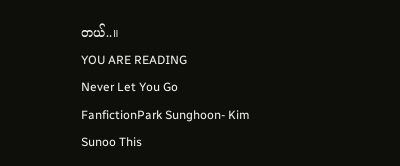တယ်..။
YOU ARE READING
Never Let You Go
FanfictionPark Sunghoon- Kim Sunoo This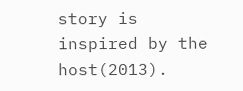story is inspired by the host(2013).